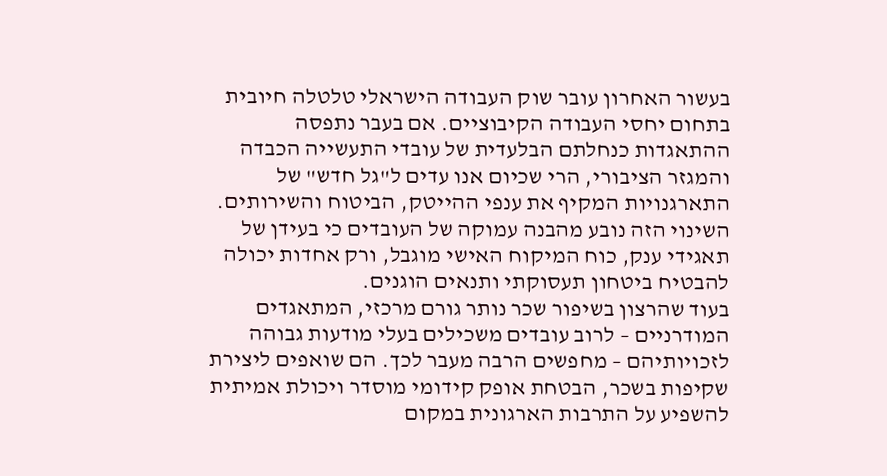בעשור האחרון עובר שוק העבודה הישראלי טלטלה חיובית בתחום יחסי העבודה הקיבוציים. אם בעבר נתפסה ההתאגדות כנחלתם הבלעדית של עובדי התעשייה הכבדה והמגזר הציבורי, הרי שכיום אנו עדים ל"גל חדש" של התארגנויות המקיף את ענפי ההייטק, הביטוח והשירותים. השינוי הזה נובע מהבנה עמוקה של העובדים כי בעידן של תאגידי ענק, כוח המיקוח האישי מוגבל, ורק אחדות יכולה להבטיח ביטחון תעסוקתי ותנאים הוגנים.
בעוד שהרצון בשיפור שכר נותר גורם מרכזי, המתאגדים המודרניים – לרוב עובדים משכילים בעלי מודעות גבוהה לזכויותיהם – מחפשים הרבה מעבר לכך. הם שואפים ליצירת שקיפות בשכר, הבטחת אופק קידומי מוסדר ויכולת אמיתית להשפיע על התרבות הארגונית במקום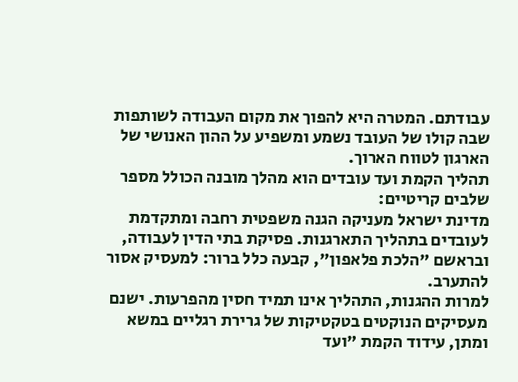עבודתם. המטרה היא להפוך את מקום העבודה לשותפות שבה קולו של העובד נשמע ומשפיע על ההון האנושי של הארגון לטווח הארוך.
תהליך הקמת ועד עובדים הוא מהלך מובנה הכולל מספר שלבים קריטיים:
מדינת ישראל מעניקה הגנה משפטית רחבה ומתקדמת לעובדים בתהליך התארגנות. פסיקת בתי הדין לעבודה, ובראשם "הלכת פלאפון", קבעה כלל ברור: למעסיק אסור להתערב.
למרות ההגנות, התהליך אינו תמיד חסין מהפרעות. ישנם מעסיקים הנוקטים בטקטיקות של גרירת רגליים במשא ומתן, עידוד הקמת "ועד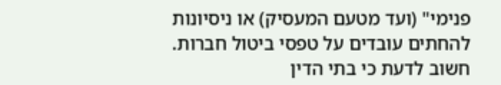פנימי" (ועד מטעם המעסיק) או ניסיונות להחתים עובדים על טפסי ביטול חברות. חשוב לדעת כי בתי הדין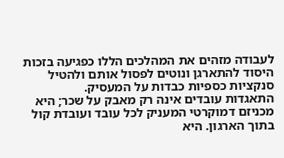לעבודה מזהים את המהלכים הללו כפגיעה בזכות היסוד להתארגן ונוטים לפסול אותם ולהטיל סנקציות כספיות כבדות על המעסיק.
התאגדות עובדים אינה רק מאבק על שכר; היא מכניזם דמוקרטי המעניק לכל עובד ועובדת קול בתוך הארגון. היא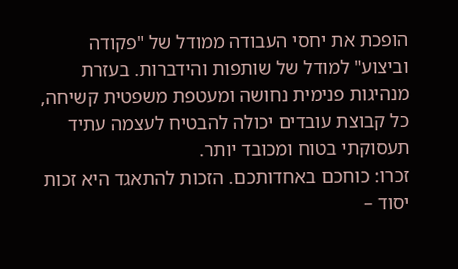הופכת את יחסי העבודה ממודל של "פקודה וביצוע" למודל של שותפות והידברות. בעזרת מנהיגות פנימית נחושה ומעטפת משפטית קשיחה, כל קבוצת עובדים יכולה להבטיח לעצמה עתיד תעסוקתי בטוח ומכובד יותר.
זכרו: כוחכם באחדותכם. הזכות להתאגד היא זכות יסוד –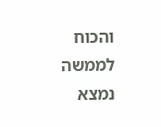והכוח לממשה נמצא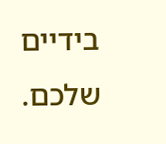בידיים שלכם.